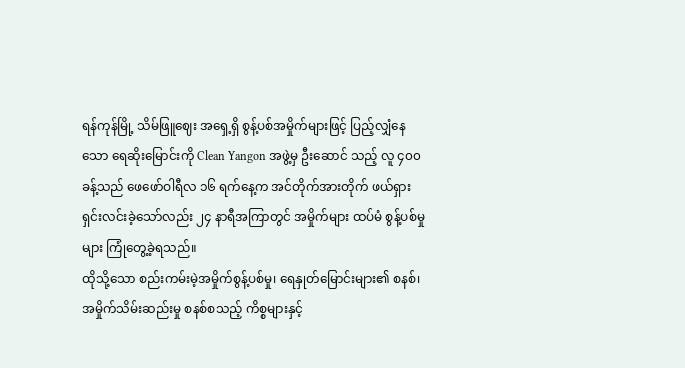ရန်ကုန်မြို့ သိမ်ဖြူဈေး အရှေ့ရှိ စွန့်ပစ်အမှိုက်များဖြင့် ပြည့်လျှံနေသော ရေဆိုးမြောင်းကို Clean Yangon အဖွဲ့မှ ဦးဆောင် သည့် လူ ၄၀၀ ခန့်သည် ဖေဖော်ဝါရီလ ၁၆ ရက်နေ့က အင်တိုက်အားတိုက် ဖယ်ရှားရှင်းလင်းခဲ့သော်လည်း ၂၄ နာရီအကြာတွင် အမှိုက်များ ထပ်မံ စွန့်ပစ်မှုများ ကြုံတွေ့ခဲ့ရသည်။
ထိုသို့သော စည်းကမ်းမဲ့အမှိုက်စွန့်ပစ်မှု၊ ရေနှုတ်မြောင်းများ၏ စနစ်၊ အမှိုက်သိမ်းဆည်းမှု စနစ်စသည့် ကိစ္စများနှင့်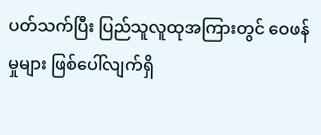ပတ်သက်ပြီး ပြည်သူလူထုအကြားတွင် ဝေဖန်မှုများ ဖြစ်ပေါ်လျက်ရှိ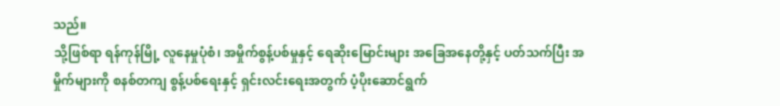သည်။
သို့ဖြစ်ရာ ရန်ကုန်မြို့ လူနေမှုပုံစံ၊ အမှိုက်စွန့်ပစ်မှုနှင့် ရေဆိုးမြောင်းများ အခြေအနေတို့နှင့် ပတ်သက်ပြီး အမှိုက်များကို စနစ်တကျ စွန့်ပစ်ရေးနှင့် ရှင်းလင်းရေးအတွက် ပံ့ပိုးဆောင်ရွက်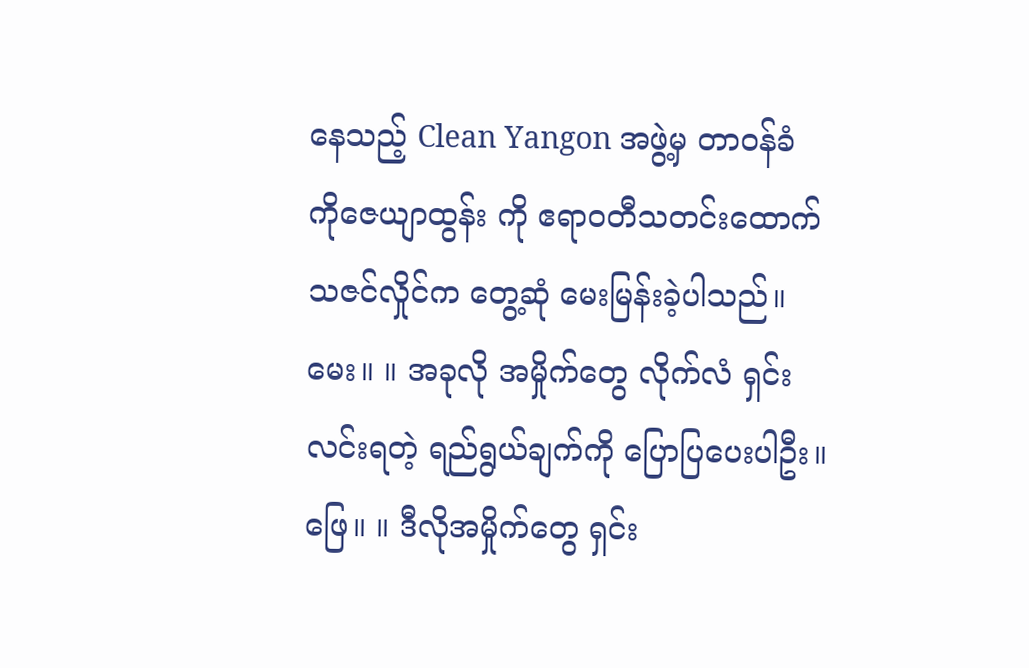နေသည့် Clean Yangon အဖွဲ့မှ တာဝန်ခံ ကိုဇေယျာထွန်း ကို ဧရာဝတီသတင်းထောက် သဇင်လှိုင်က တွေ့ဆုံ မေးမြန်းခဲ့ပါသည်။
မေး။ ။ အခုလို အမှိုက်တွေ လိုက်လံ ရှင်းလင်းရတဲ့ ရည်ရွယ်ချက်ကို ပြောပြပေးပါဦး။
ဖြေ။ ။ ဒီလိုအမှိုက်တွေ ရှင်း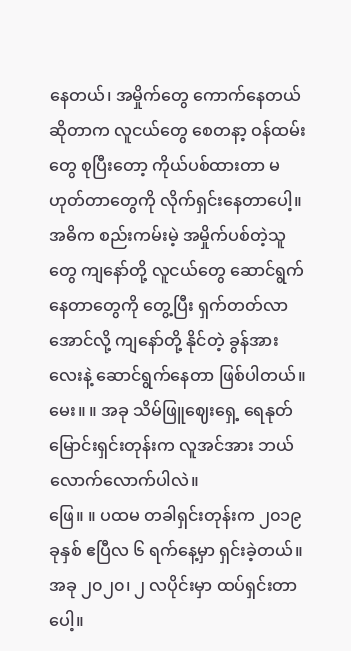နေတယ်၊ အမှိုက်တွေ ကောက်နေတယ် ဆိုတာက လူငယ်တွေ စေတနာ့ ဝန်ထမ်းတွေ စုပြီးတော့ ကိုယ်ပစ်ထားတာ မဟုတ်တာတွေကို လိုက်ရှင်းနေတာပေါ့။ အဓိက စည်းကမ်းမဲ့ အမှိုက်ပစ်တဲ့သူတွေ ကျနော်တို့ လူငယ်တွေ ဆောင်ရွက်နေတာတွေကို တွေ့ပြီး ရှက်တတ်လာအောင်လို့ ကျနော်တို့ နိုင်တဲ့ ခွန်အားလေးနဲ့ ဆောင်ရွက်နေတာ ဖြစ်ပါတယ်။
မေး။ ။ အခု သိမ်ဖြူဈေးရှေ့ ရေနုတ်မြောင်းရှင်းတုန်းက လူအင်အား ဘယ်လောက်လောက်ပါလဲ။
ဖြေ။ ။ ပထမ တခါရှင်းတုန်းက ၂၀၁၉ ခုနှစ် ဧပြီလ ၆ ရက်နေ့မှာ ရှင်းခဲ့တယ်။ အခု ၂၀၂၀၊ ၂ လပိုင်းမှာ ထပ်ရှင်းတာပေါ့။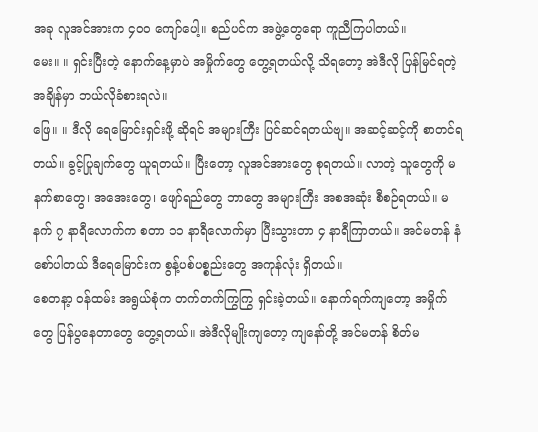အခု လူအင်အားက ၄၀၀ ကျော်ပေါ့။ စည်ပင်က အဖွဲ့တွေရော ကူညီကြပါတယ်။
မေး။ ။ ရှင်းပြီးတဲ့ နောက်နေ့မှာပဲ အမှိုက်တွေ တွေ့ရတယ်လို့ သိရတော့ အဲဒီလို ပြန်မြင်ရတဲ့ အချိန်မှာ ဘယ်လိုခံစားရလဲ။
ဖြေ။ ။ ဒီလို ရေမြောင်းရှင်းဖို့ ဆိုရင် အများကြီး ပြင်ဆင်ရတယ်ဗျ။ အဆင့်ဆင့်ကို စာတင်ရတယ်။ ခွင့်ပြုချက်တွေ ယူရတယ်။ ပြီးတော့ လူအင်အားတွေ စုရတယ်။ လာတဲ့ သူတွေကို မနက်စာတွေ၊ အအေးတွေ၊ ဖျော်ရည်တွေ ဘာတွေ အများကြီး အစအဆုံး စီစဉ်ရတယ်။ မနက် ၇ နာရီလောက်က စတာ ၁၁ နာရီလောက်မှာ ပြီးသွားတာ ၄ နာရီကြာတယ်။ အင်မတန် နံစော်ပါတယ် ဒီရေမြောင်းက စွန့်ပစ်ပစ္စည်းတွေ အကုန်လုံး ရှိတယ်။
စေတနာ့ ဝန်ထမ်း အရွယ်စုံက တက်တက်ကြွကြွ ရှင်းခဲ့တယ်။ နောက်ရက်ကျတော့ အမှိုက်တွေ ပြန်ပွနေတာတွေ တွေ့ရတယ်။ အဲဒီလိုမျိုးကျတော့ ကျနော်တို့ အင်မတန် စိတ်မ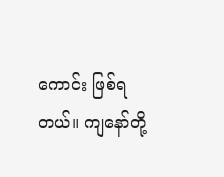ကောင်း ဖြစ်ရတယ်။ ကျနော်တို့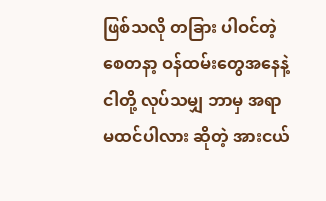ဖြစ်သလို တခြား ပါဝင်တဲ့ စေတနာ့ ဝန်ထမ်းတွေအနေနဲ့ ငါတို့ လုပ်သမျှ ဘာမှ အရာမထင်ပါလား ဆိုတဲ့ အားငယ်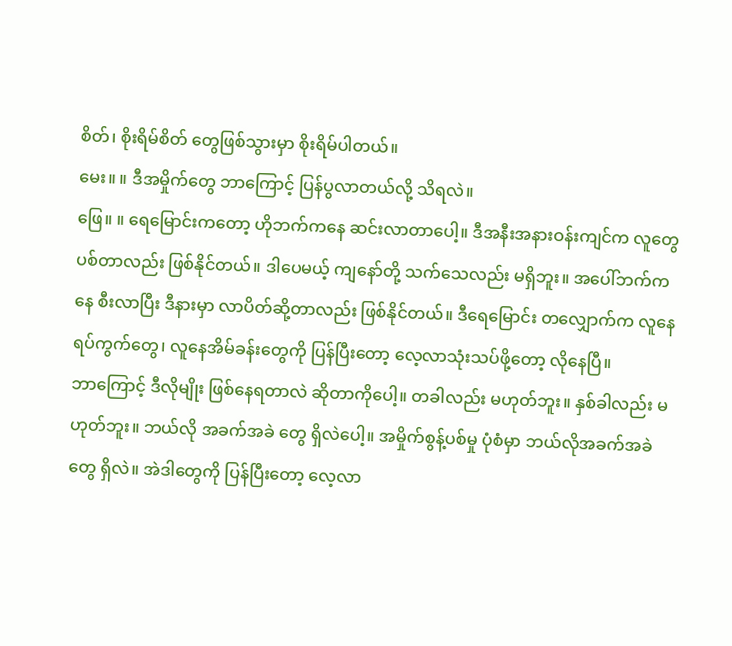စိတ်၊ စိုးရိမ်စိတ် တွေဖြစ်သွားမှာ စိုးရိမ်ပါတယ်။
မေး။ ။ ဒီအမှိုက်တွေ ဘာကြောင့် ပြန်ပွလာတယ်လို့ သိရလဲ။
ဖြေ။ ။ ရေမြောင်းကတော့ ဟိုဘက်ကနေ ဆင်းလာတာပေါ့။ ဒီအနီးအနားဝန်းကျင်က လူတွေပစ်တာလည်း ဖြစ်နိုင်တယ်။ ဒါပေမယ့် ကျနော်တို့ သက်သေလည်း မရှိဘူး။ အပေါ်ဘက်ကနေ စီးလာပြီး ဒီနားမှာ လာပိတ်ဆို့တာလည်း ဖြစ်နိုင်တယ်။ ဒီရေမြောင်း တလျှောက်က လူနေရပ်ကွက်တွေ၊ လူနေအိမ်ခန်းတွေကို ပြန်ပြီးတော့ လေ့လာသုံးသပ်ဖို့တော့ လိုနေပြီ။
ဘာကြောင့် ဒီလိုမျိုး ဖြစ်နေရတာလဲ ဆိုတာကိုပေါ့။ တခါလည်း မဟုတ်ဘူး။ နှစ်ခါလည်း မဟုတ်ဘူး။ ဘယ်လို အခက်အခဲ တွေ ရှိလဲပေါ့။ အမှိုက်စွန့်ပစ်မှု ပုံစံမှာ ဘယ်လိုအခက်အခဲတွေ ရှိလဲ။ အဲဒါတွေကို ပြန်ပြီးတော့ လေ့လာ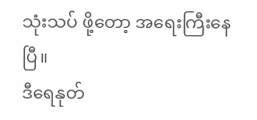သုံးသပ် ဖို့တော့ အရေးကြီးနေပြီ။
ဒီရေနုတ်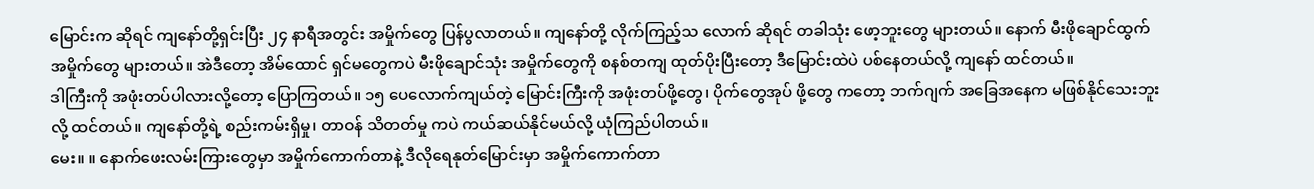မြောင်းက ဆိုရင် ကျနော်တို့ရှင်းပြီး ၂၄ နာရီအတွင်း အမှိုက်တွေ ပြန်ပွလာတယ်။ ကျနော်တို့ လိုက်ကြည့်သ လောက် ဆိုရင် တခါသုံး ဖော့ဘူးတွေ များတယ်။ နောက် မီးဖိုချောင်ထွက် အမှိုက်တွေ များတယ်။ အဲဒီတော့ အိမ်ထောင် ရှင်မတွေကပဲ မီးဖိုချောင်သုံး အမှိုက်တွေကို စနစ်တကျ ထုတ်ပိုးပြီးတော့ ဒီမြောင်းထဲပဲ ပစ်နေတယ်လို့ ကျနော် ထင်တယ်။
ဒါကြီးကို အဖုံးတပ်ပါလားလို့တော့ ပြောကြတယ်။ ၁၅ ပေလောက်ကျယ်တဲ့ မြောင်းကြီးကို အဖုံးတပ်ဖို့တွေ၊ ပိုက်တွေအုပ် ဖို့တွေ ကတော့ ဘက်ဂျက် အခြေအနေက မဖြစ်နိုင်သေးဘူးလို့ ထင်တယ်။ ကျနော်တို့ရဲ့ စည်းကမ်းရှိမှု၊ တာဝန် သိတတ်မှု ကပဲ ကယ်ဆယ်နိုင်မယ်လို့ ယုံကြည်ပါတယ်။
မေး။ ။ နောက်ဖေးလမ်းကြားတွေမှာ အမှိုက်ကောက်တာနဲ့ ဒီလိုရေနုတ်မြောင်းမှာ အမှိုက်ကောက်တာ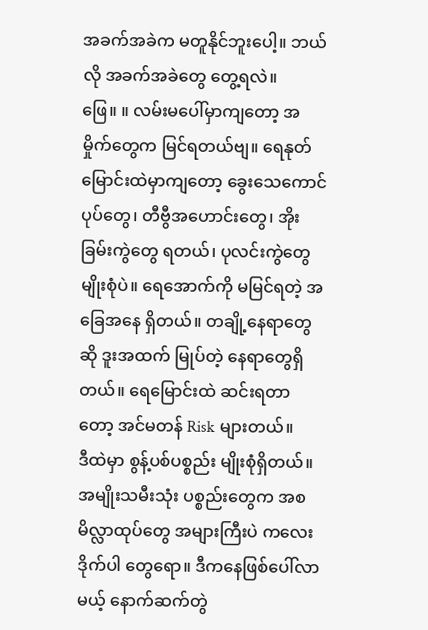အခက်အခဲက မတူနိုင်ဘူးပေါ့။ ဘယ်လို အခက်အခဲတွေ တွေ့ရလဲ။
ဖြေ။ ။ လမ်းမပေါ်မှာကျတော့ အမှိုက်တွေက မြင်ရတယ်ဗျ။ ရေနုတ်မြောင်းထဲမှာကျတော့ ခွေးသေကောင်ပုပ်တွေ၊ တီဗွီအဟောင်းတွေ၊ အိုးခြမ်းကွဲတွေ ရတယ်၊ ပုလင်းကွဲတွေ မျိုးစုံပဲ။ ရေအောက်ကို မမြင်ရတဲ့ အခြေအနေ ရှိတယ်။ တချို့နေရာတွေဆို ဒူးအထက် မြုပ်တဲ့ နေရာတွေရှိတယ်။ ရေမြောင်းထဲ ဆင်းရတာတော့ အင်မတန် Risk များတယ်။
ဒီထဲမှာ စွန့်ပစ်ပစ္စည်း မျိုးစုံရှိတယ်။ အမျိုးသမီးသုံး ပစ္စည်းတွေက အစ မိလ္လာထုပ်တွေ အများကြီးပဲ ကလေး ဒိုက်ပါ တွေရော။ ဒီကနေဖြစ်ပေါ်လာမယ့် နောက်ဆက်တွဲ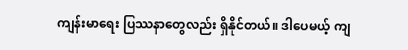ကျန်းမာရေး ပြဿနာတွေလည်း ရှိနိုင်တယ်။ ဒါပေမယ့် ကျ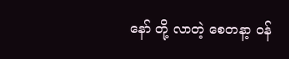နော် တို့ လာတဲ့ စေတနာ့ ဝန်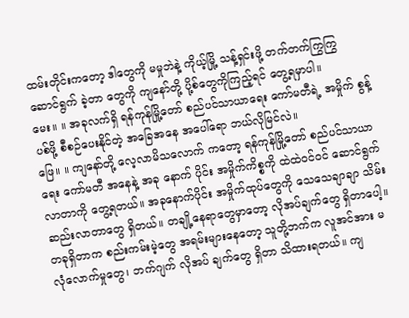ထမ်းတိုင်းကတော့ ဒါတွေကို မမှုဘဲနဲ့ ကိုယ့်မြို့ သန့်ရှင်းဖို့ တက်တက်ကြွကြွ ဆောင်ရွက် ခဲ့တာ တွေကို ကျနော်တို့ ပို့စ်တွေကိုကြည့်ရင် တွေ့ရမှာပါ။
မေး။ ။ အခုလက်ရှိ ရန်ကုန်မြို့တော် စည်ပင်သာယာရေး ကော်မတီရဲ့ အမှိုက် စွန့်ပစ်ဖို့ စီစဉ်ပေးနိုင်တဲ့ အခြေအနေ အပေါ်ရော ဘယ်လိုမြင်လဲ။
ဖြေ။ ။ ကျနော်တို့ လေ့လာမိသလောက် ကတော့ ရန်ကုန်မြို့တော် စည်ပင်သာယာရေး ကော်မတီ အနေနဲ့ အခု နောက် ပိုင်း အမှိုက်ကိစ္စကို ထဲထဲဝင်ဝင် ဆောင်ရွက်လာတာကို တွေ့ရတယ်။ အခုနောက်ပိုင်း အမှိုက်ထုပ်တွေကို သေသေချာချာ သိမ်းဆည်းလာတာတွေ ရှိတယ်။ တချို့နေရာတွေမှာတော့ လိုအပ်ချက်တွေ ရှိတာပေါ့။
တခုရှိတာက စည်းကမ်းမဲ့တွေ အရမ်းများနေတော့ သူတို့ဘက်က လူအင်အား မလုံလောက်မှုတွေ၊ ဘက်ဂျက် လိုအပ် ချက်တွေ ရှိတာ သိထားရတယ်။ ကျ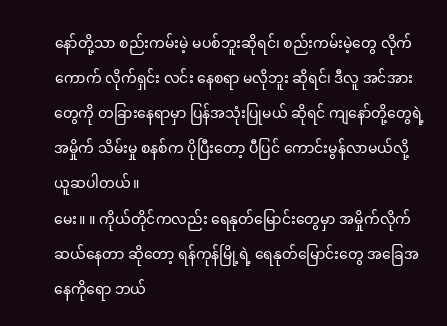နော်တို့သာ စည်းကမ်းမဲ့ မပစ်ဘူးဆိုရင်၊ စည်းကမ်းမဲ့တွေ လိုက်ကောက် လိုက်ရှင်း လင်း နေစရာ မလိုဘူး ဆိုရင်၊ ဒီလူ အင်အားတွေကို တခြားနေရာမှာ ပြန်အသုံးပြုမယ် ဆိုရင် ကျနော်တို့တွေရဲ့ အမှိုက် သိမ်းမှု စနစ်က ပိုပြီးတော့ ပီပြင် ကောင်းမွန်လာမယ်လို့ ယူဆပါတယ်။
မေး။ ။ ကိုယ်တိုင်ကလည်း ရေနုတ်မြောင်းတွေမှာ အမှိုက်လိုက်ဆယ်နေတာ ဆိုတော့ ရန်ကုန်မြို့ရဲ့ ရေနုတ်မြောင်းတွေ အခြေအနေကိုရော ဘယ်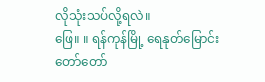လိုသုံးသပ်လို့ရလဲ။
ဖြေ။ ။ ရန်ကုန်မြို့ ရေနုတ်မြောင်း တော်တော်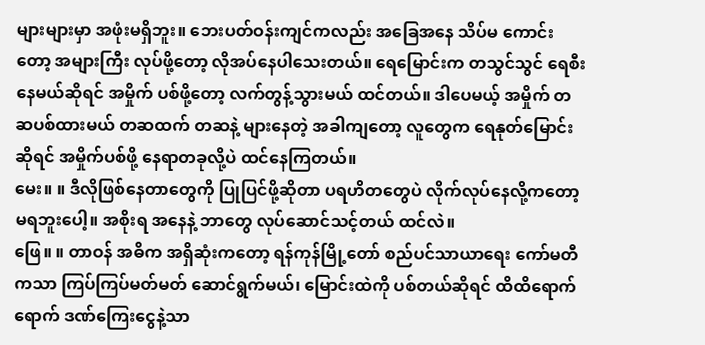များများမှာ အဖုံးမရှိဘူး။ ဘေးပတ်ဝန်းကျင်ကလည်း အခြေအနေ သိပ်မ ကောင်းတော့ အများကြီး လုပ်ဖို့တော့ လိုအပ်နေပါသေးတယ်။ ရေမြောင်းက တသွင်သွင် ရေစီးနေမယ်ဆိုရင် အမှိုက် ပစ်ဖို့တော့ လက်တွန့်သွားမယ် ထင်တယ်။ ဒါပေမယ့် အမှိုက် တဆပစ်ထားမယ် တဆထက် တဆနဲ့ များနေတဲ့ အခါကျတော့ လူတွေက ရေနုတ်မြောင်းဆိုရင် အမှိုက်ပစ်ဖို့ နေရာတခုလို့ပဲ ထင်နေကြတယ်။
မေး။ ။ ဒီလိုဖြစ်နေတာတွေကို ပြုပြင်ဖို့ဆိုတာ ပရဟိတတွေပဲ လိုက်လုပ်နေလို့ကတော့ မရဘူးပေါ့။ အစိုးရ အနေနဲ့ ဘာတွေ လုပ်ဆောင်သင့်တယ် ထင်လဲ။
ဖြေ။ ။ တာဝန် အဓိက အရှိဆုံးကတော့ ရန်ကုန်မြို့တော် စည်ပင်သာယာရေး ကော်မတီကသာ ကြပ်ကြပ်မတ်မတ် ဆောင်ရွက်မယ်၊ မြောင်းထဲကို ပစ်တယ်ဆိုရင် ထိထိရောက်ရောက် ဒဏ်ကြေးငွေနဲ့သာ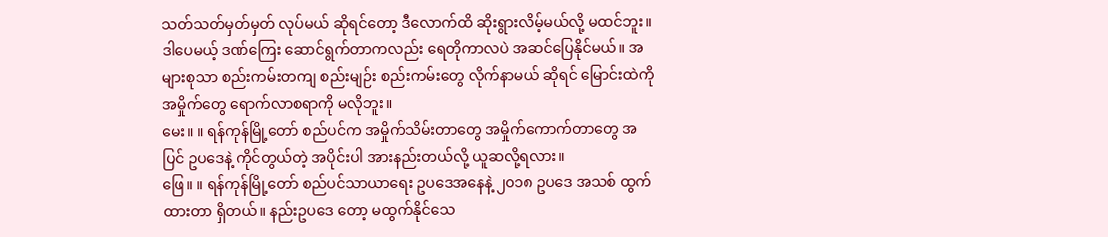သတ်သတ်မှတ်မှတ် လုပ်မယ် ဆိုရင်တော့ ဒီလောက်ထိ ဆိုးရွားလိမ့်မယ်လို့ မထင်ဘူး။ ဒါပေမယ့် ဒဏ်ကြေး ဆောင်ရွက်တာကလည်း ရေတိုကာလပဲ အဆင်ပြေနိုင်မယ်။ အများစုသာ စည်းကမ်းတကျ စည်းမျဉ်း စည်းကမ်းတွေ လိုက်နာမယ် ဆိုရင် မြောင်းထဲကို အမှိုက်တွေ ရောက်လာစရာကို မလိုဘူး။
မေး။ ။ ရန်ကုန်မြို့တော် စည်ပင်က အမှိုက်သိမ်းတာတွေ အမှိုက်ကောက်တာတွေ အပြင် ဥပဒေနဲ့ ကိုင်တွယ်တဲ့ အပိုင်းပါ အားနည်းတယ်လို့ ယူဆလို့ရလား။
ဖြေ။ ။ ရန်ကုန်မြို့တော် စည်ပင်သာယာရေး ဥပဒေအနေနဲ့ ၂၀၁၈ ဥပဒေ အသစ် ထွက်ထားတာ ရှိတယ်။ နည်းဥပဒေ တော့ မထွက်နိုင်သေ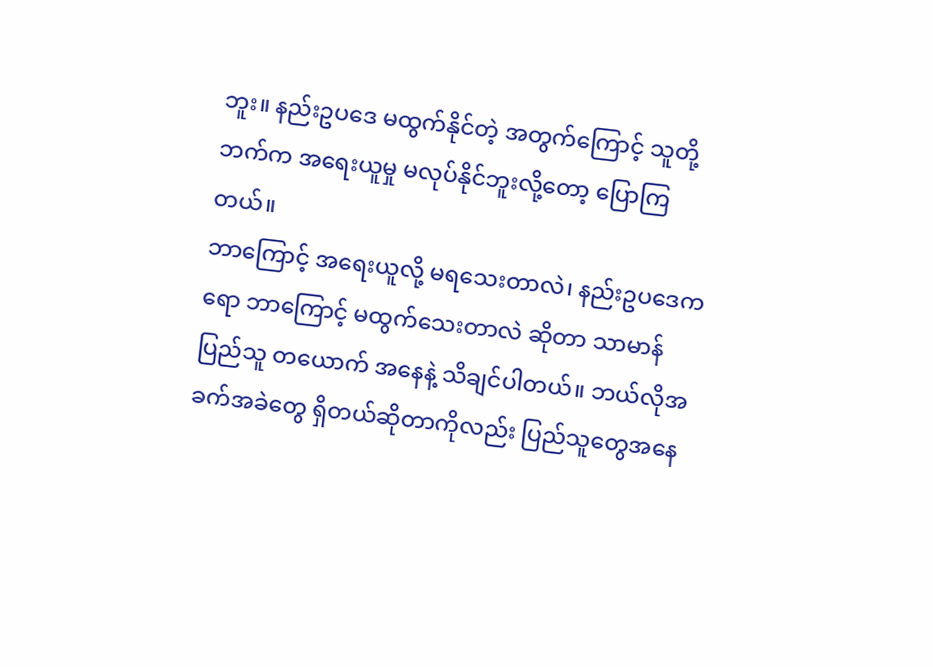ဘူး။ နည်းဥပဒေ မထွက်နိုင်တဲ့ အတွက်ကြောင့် သူတို့ဘက်က အရေးယူမှု မလုပ်နိုင်ဘူးလို့တော့ ပြောကြတယ်။
ဘာကြောင့် အရေးယူလို့ မရသေးတာလဲ၊ နည်းဥပဒေကရော ဘာကြောင့် မထွက်သေးတာလဲ ဆိုတာ သာမာန်ပြည်သူ တယောက် အနေနဲ့ သိချင်ပါတယ်။ ဘယ်လိုအခက်အခဲတွေ ရှိတယ်ဆိုတာကိုလည်း ပြည်သူတွေအနေ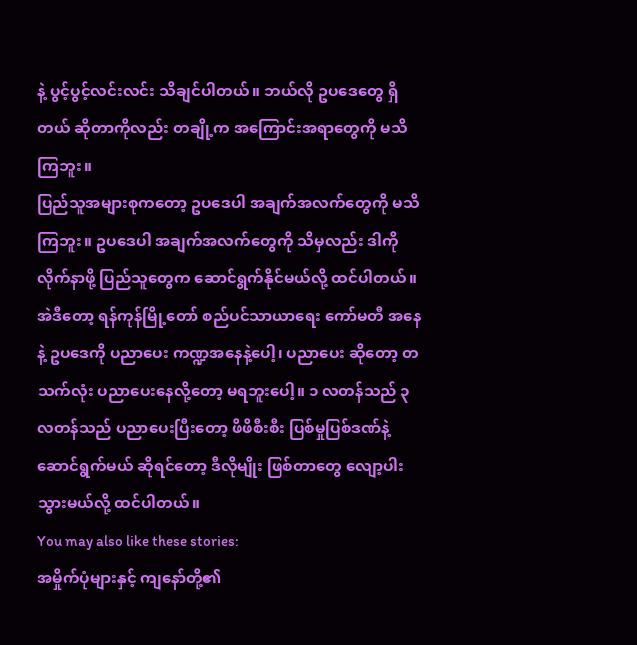နဲ့ ပွင့်ပွင့်လင်းလင်း သိချင်ပါတယ်။ ဘယ်လို ဥပဒေတွေ ရှိတယ် ဆိုတာကိုလည်း တချို့က အကြောင်းအရာတွေကို မသိကြဘူး။
ပြည်သူအများစုကတော့ ဥပဒေပါ အချက်အလက်တွေကို မသိကြဘူး။ ဥပဒေပါ အချက်အလက်တွေကို သိမှလည်း ဒါကို လိုက်နာဖို့ ပြည်သူတွေက ဆောင်ရွက်နိုင်မယ်လို့ ထင်ပါတယ်။
အဲဒီတော့ ရန်ကုန်မြို့တော် စည်ပင်သာယာရေး ကော်မတီ အနေနဲ့ ဥပဒေကို ပညာပေး ကဏ္ဍအနေနဲ့ပေါ့၊ ပညာပေး ဆိုတော့ တသက်လုံး ပညာပေးနေလို့တော့ မရဘူးပေါ့။ ၁ လတန်သည် ၃ လတန်သည် ပညာပေးပြီးတော့ ဖိဖိစီးစီး ပြစ်မှုပြစ်ဒဏ်နဲ့ ဆောင်ရွက်မယ် ဆိုရင်တော့ ဒီလိုမျိုး ဖြစ်တာတွေ လျော့ပါးသွားမယ်လို့ ထင်ပါတယ်။
You may also like these stories:
အမှိုက်ပုံများနှင့် ကျနော်တို့၏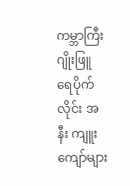ကမ္ဘာကြီး
ဂျိုးဖြူ ရေပိုက်လိုင်း အနီး ကျူးကျော်များ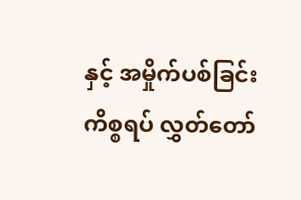နှင့် အမှိုက်ပစ်ခြင်း ကိစ္စရပ် လွှတ်တော်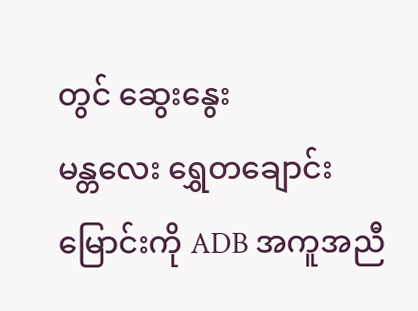တွင် ဆွေးနွေး
မန္တလေး ရွှေတချောင်းမြောင်းကို ADB အကူအညီ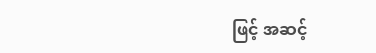ဖြင့် အဆင့်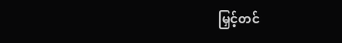မြှင့်တင်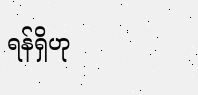ရန်ရှိဟု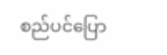စည်ပင်ပြော